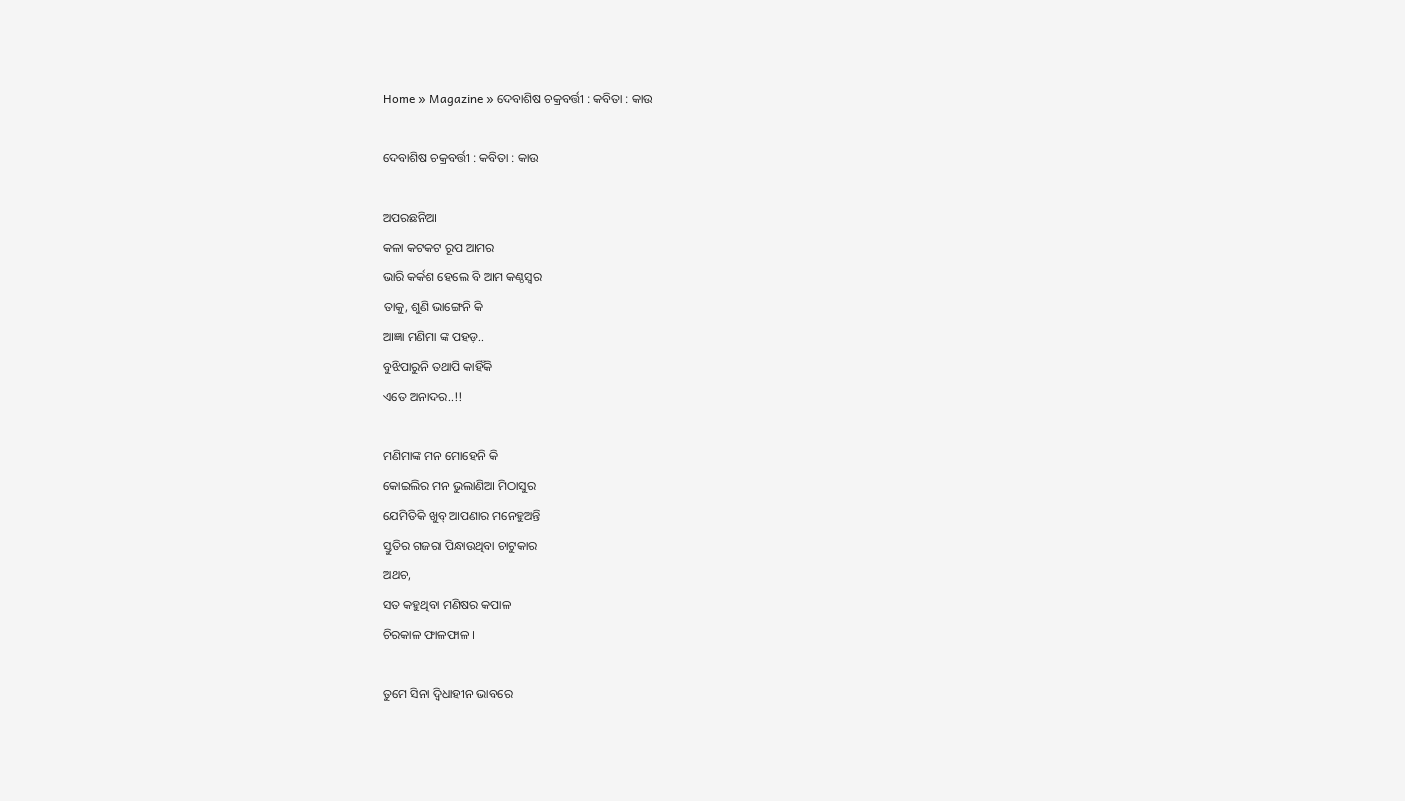Home » Magazine » ଦେବାଶିଷ ଚକ୍ରବର୍ତ୍ତୀ : କବିତା : କାଉ

ଦେବାଶିଷ ଚକ୍ରବର୍ତ୍ତୀ : କବିତା : କାଉ

ଅପରଛନିଆ
କଳା କଟକଟ ରୂପ ଆମର
ଭାରି କର୍କଶ ହେଲେ ବି ଆମ କଣ୍ଠସ୍ୱର
ତାକୁ, ଶୁଣି ଭାଙ୍ଗେନି କି
ଆଜ୍ଞା ମଣିମା ଙ୍କ ପହଡ଼..
ବୁଝିପାରୁନି ତଥାପି କାହିଁକି
ଏତେ ଅନାଦର..!!

ମଣିମାଙ୍କ ମନ ମୋହେନି କି
କୋଇଲିର ମନ ଭୁଲାଣିଆ ମିଠାସୁର
ଯେମିତିକି ଖୁବ୍ ଆପଣାର ମନେହୁଅନ୍ତି
ସ୍ତୁତିର ଗଜରା ପିନ୍ଧାଉଥିବା ଚାଟୁକାର
ଅଥଚ,
ସତ କହୁଥିବା ମଣିଷର କପାଳ
ଚିରକାଳ ଫାଳଫାଳ ।

ତୁମେ ସିନା ଦ୍ୱିଧାହୀନ ଭାବରେ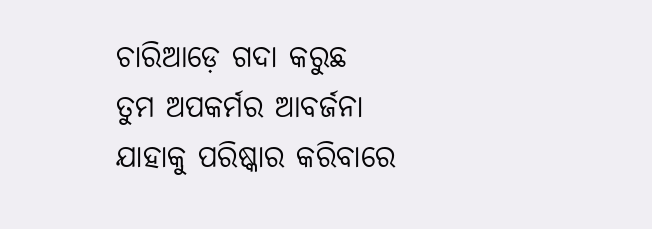ଚାରିଆଡ଼େ ଗଦା କରୁଛ
ତୁମ ଅପକର୍ମର ଆବର୍ଜନା
ଯାହାକୁ ପରିଷ୍କାର କରିବାରେ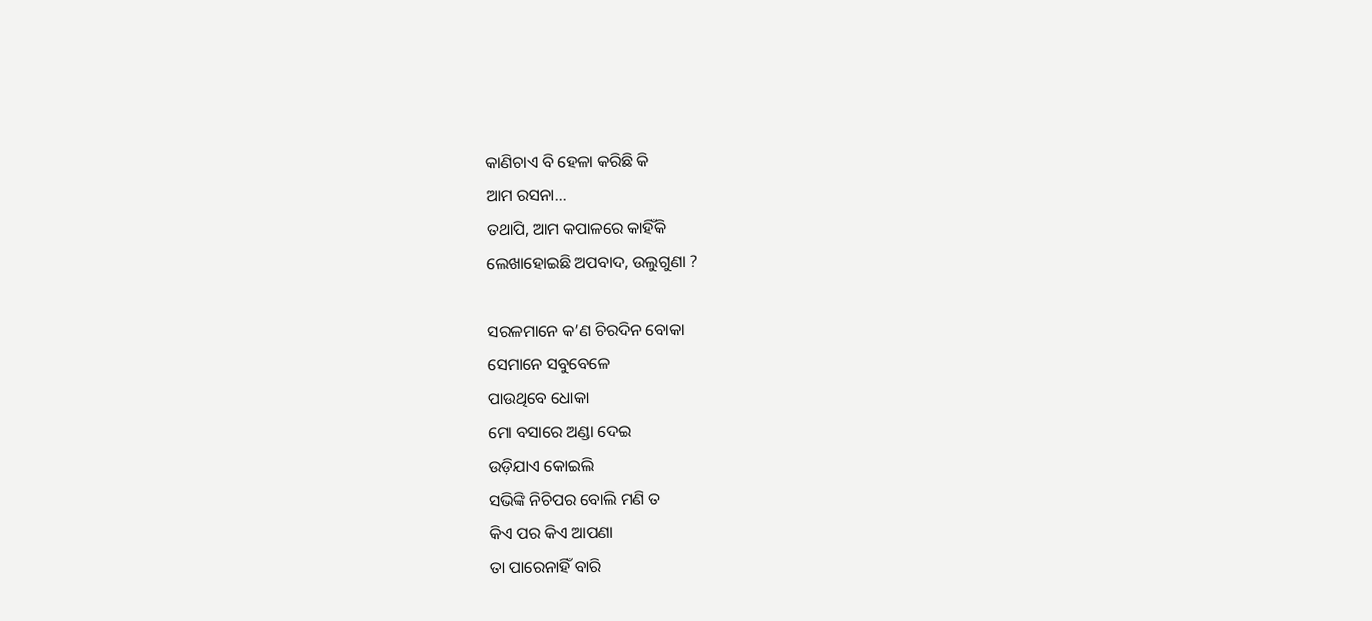କାଣିଚାଏ ବି ହେଳା କରିଛି କି
ଆମ ରସନା…
ତଥାପି, ଆମ କପାଳରେ କାହିଁକି
ଲେଖାହୋଇଛି ଅପବାଦ, ଉଲୁଗୁଣା ?

ସରଳମାନେ କ’ଣ ଚିରଦିନ ବୋକା
ସେମାନେ ସବୁବେଳେ
ପାଉଥିବେ ଧୋକା
ମୋ ବସାରେ ଅଣ୍ଡା ଦେଇ
ଉଡ଼ିଯାଏ କୋଇଲି
ସଭିଙ୍କି ନିଚିପର ବୋଲି ମଣି ତ
କିଏ ପର କିଏ ଆପଣା
ତା ପାରେନାହିଁ ବାରି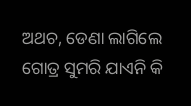ଅଥଚ, ଡେଣା ଲାଗିଲେ
ଗୋତ୍ର ସୁମରି ଯାଏନି କି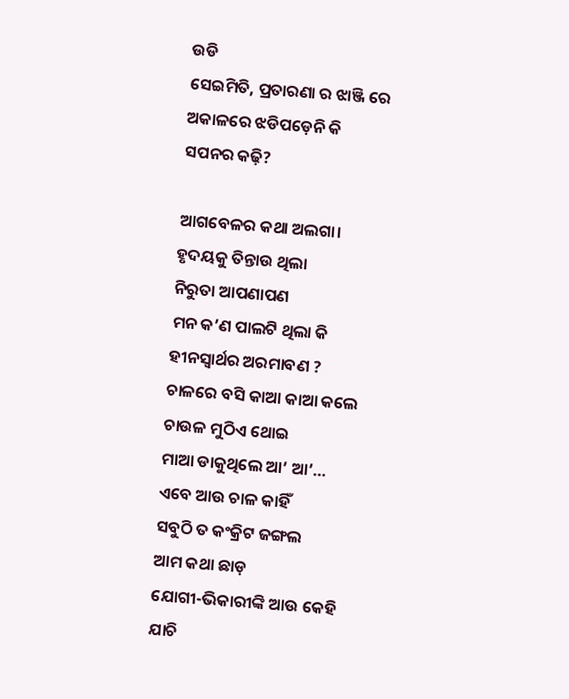ଉଡି
ସେଇମିତି, ପ୍ରତାରଣା ର ଝାଞ୍ଜି ରେ
ଅକାଳରେ ଝଡିପଡ଼େନି କି
ସପନର କଢ଼ି?

ଆଗବେଳର କଥା ଅଲଗା।
ହୃଦୟକୁ ତିନ୍ତାଉ ଥିଲା
ନିରୁତା ଆପଣାପଣ
ମନ କ’ଣ ପାଲଟି ଥିଲା କି
ହୀନସ୍ବାର୍ଥର ଅରମାବଣ ?
ଚାଳରେ ବସି କାଆ କାଆ କଲେ
ଚାଉଳ ମୁଠିଏ ଥୋଇ
ମାଆ ଡାକୁଥିଲେ ଆ’ ଆ’…
ଏବେ ଆଉ ଚାଳ କାହିଁ
ସବୁଠି ତ କଂକ୍ରିଟ ଜଙ୍ଗଲ
ଆମ କଥା ଛାଡ଼
ଯୋଗୀ-ଭିକାରୀଙ୍କି ଆଉ କେହି
ଯାଚି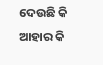ଦେଉଛି କି
ଆହାର କି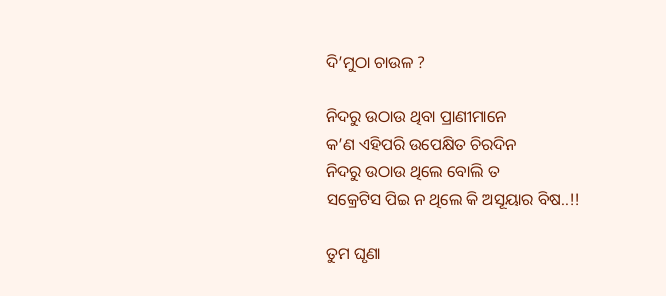ଦି’ମୁଠା ଚାଉଳ ?

ନିଦରୁ ଉଠାଉ ଥିବା ପ୍ରାଣୀମାନେ
କ’ଣ ଏହିପରି ଉପେକ୍ଷିତ ଚିରଦିନ
ନିଦରୁ ଉଠାଉ ଥିଲେ ବୋଲି ତ
ସକ୍ରେଟିସ ପିଇ ନ ଥିଲେ କି ଅସୂୟାର ବିଷ..!!

ତୁମ ଘୃଣା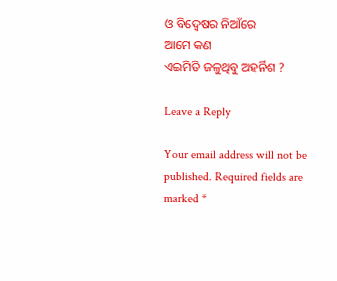ଓ ବିଦ୍ୱେଷର ନିଆଁରେ
ଆମେ କଣ
ଏଇମିତି ଜଳୁଥିବୁ ଅହର୍ନିଶ ?

Leave a Reply

Your email address will not be published. Required fields are marked *